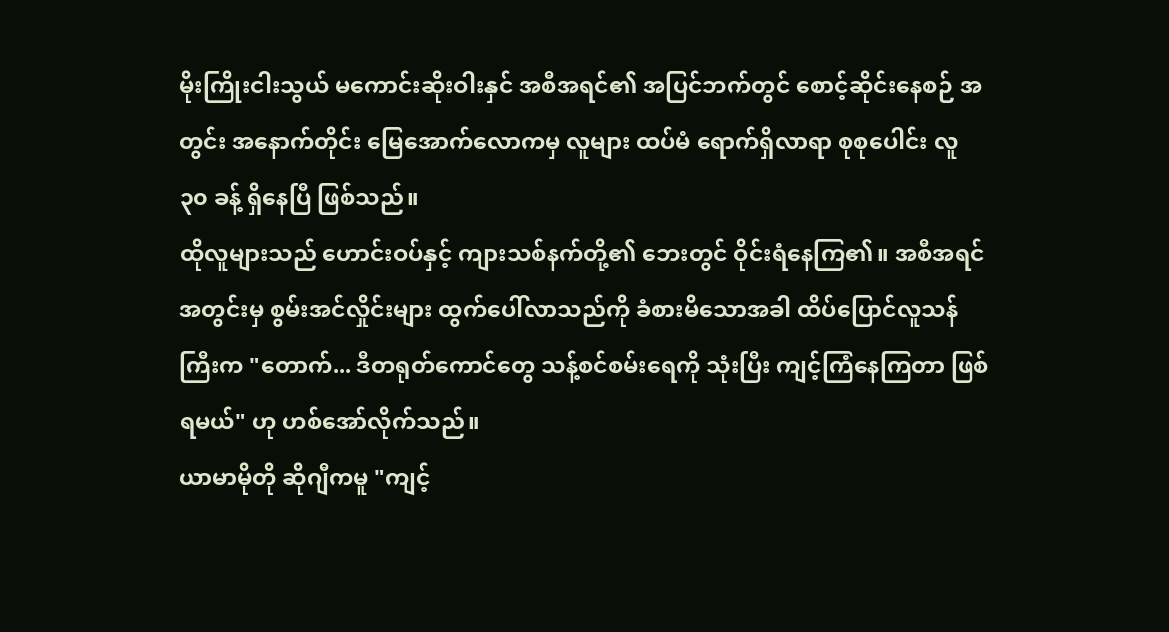မိုးကြိုးငါးသွယ် မကောင်းဆိုးဝါးနှင် အစီအရင်၏ အပြင်ဘက်တွင် စောင့်ဆိုင်းနေစဉ် အတွင်း အနောက်တိုင်း မြေအောက်လောကမှ လူများ ထပ်မံ ရောက်ရှိလာရာ စုစုပေါင်း လူ ၃၀ ခန့် ရှိနေပြီ ဖြစ်သည်။
ထိုလူများသည် ဟောင်းဝပ်နှင့် ကျားသစ်နက်တို့၏ ဘေးတွင် ဝိုင်းရံနေကြ၏။ အစီအရင်အတွင်းမှ စွမ်းအင်လှိုင်းများ ထွက်ပေါ်လာသည်ကို ခံစားမိသောအခါ ထိပ်ပြောင်လူသန်ကြီးက "တောက်... ဒီတရုတ်ကောင်တွေ သန့်စင်စမ်းရေကို သုံးပြီး ကျင့်ကြံနေကြတာ ဖြစ်ရမယ်" ဟု ဟစ်အော်လိုက်သည်။
ယာမာမိုတို ဆိုဂျီကမူ "ကျင့်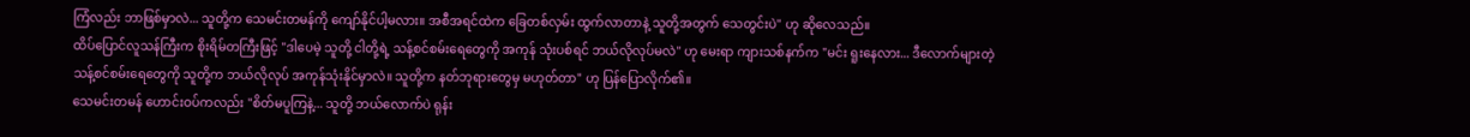ကြံလည်း ဘာဖြစ်မှာလဲ... သူတို့က သေမင်းတမန်ကို ကျော်နိုင်ပါ့မလား။ အစီအရင်ထဲက ခြေတစ်လှမ်း ထွက်လာတာနဲ့ သူတို့အတွက် သေတွင်းပဲ" ဟု ဆိုလေသည်။
ထိပ်ပြောင်လူသန်ကြီးက စိုးရိမ်တကြီးဖြင့် "ဒါပေမဲ့ သူတို့ ငါတို့ရဲ့ သန့်စင်စမ်းရေတွေကို အကုန် သုံးပစ်ရင် ဘယ်လိုလုပ်မလဲ" ဟု မေးရာ ကျားသစ်နက်က "မင်း ရူးနေလား... ဒီလောက်များတဲ့ သန့်စင်စမ်းရေတွေကို သူတို့က ဘယ်လိုလုပ် အကုန်သုံးနိုင်မှာလဲ။ သူတို့က နတ်ဘုရားတွေမှ မဟုတ်တာ" ဟု ပြန်ပြောလိုက်၏။
သေမင်းတမန် ဟောင်းဝပ်ကလည်း "စိတ်မပူကြနဲ့... သူတို့ ဘယ်လောက်ပဲ ရုန်း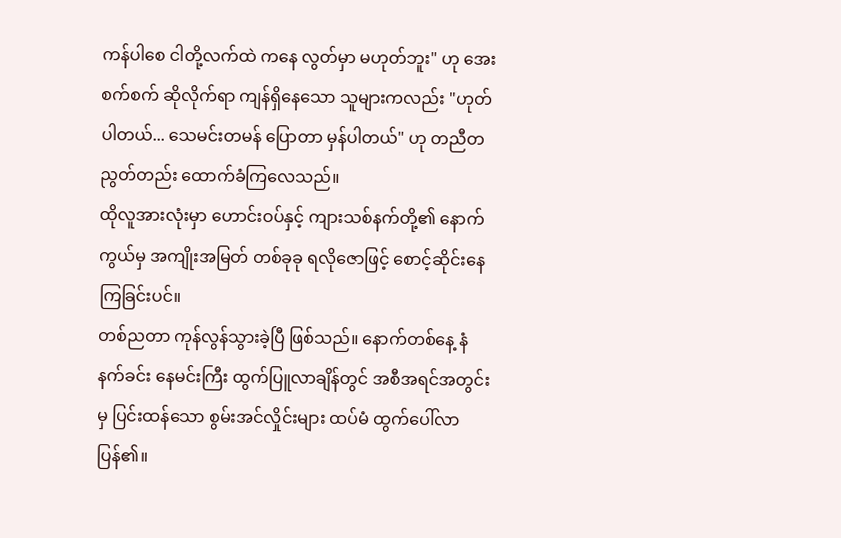ကန်ပါစေ ငါတို့လက်ထဲ ကနေ လွတ်မှာ မဟုတ်ဘူး" ဟု အေးစက်စက် ဆိုလိုက်ရာ ကျန်ရှိနေသော သူများကလည်း "ဟုတ်ပါတယ်... သေမင်းတမန် ပြောတာ မှန်ပါတယ်" ဟု တညီတညွတ်တည်း ထောက်ခံကြလေသည်။
ထိုလူအားလုံးမှာ ဟောင်းဝပ်နှင့် ကျားသစ်နက်တို့၏ နောက်ကွယ်မှ အကျိုးအမြတ် တစ်ခုခု ရလိုဇောဖြင့် စောင့်ဆိုင်းနေကြခြင်းပင်။
တစ်ညတာ ကုန်လွန်သွားခဲ့ပြီ ဖြစ်သည်။ နောက်တစ်နေ့ နံနက်ခင်း နေမင်းကြီး ထွက်ပြူလာချိန်တွင် အစီအရင်အတွင်းမှ ပြင်းထန်သော စွမ်းအင်လှိုင်းများ ထပ်မံ ထွက်ပေါ်လာပြန်၏။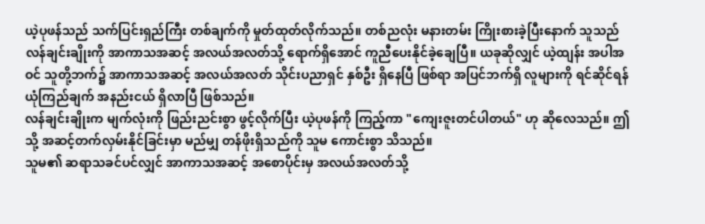ယဲ့ပုဖန်သည် သက်ပြင်းရှည်ကြီး တစ်ချက်ကို မှုတ်ထုတ်လိုက်သည်။ တစ်ညလုံး မနားတမ်း ကြိုးစားခဲ့ပြီးနောက် သူသည် လန်ချင်းချိုးကို အာကာသအဆင့် အလယ်အလတ်သို့ ရောက်ရှိအောင် ကူညီပေးနိုင်ခဲ့ချေပြီ။ ယခုဆိုလျှင် ယဲ့ထျန်း အပါအဝင် သူတို့ဘက်၌ အာကာသအဆင့် အလယ်အလတ် သိုင်းပညာရှင် နှစ်ဦး ရှိနေပြီ ဖြစ်ရာ အပြင်ဘက်ရှိ လူများကို ရင်ဆိုင်ရန် ယုံကြည်ချက် အနည်းငယ် ရှိလာပြီ ဖြစ်သည်။
လန်ချင်းချိုးက မျက်လုံးကို ဖြည်းညင်းစွာ ဖွင့်လိုက်ပြီး ယဲ့ပုဖန်ကို ကြည့်ကာ "ကျေးဇူးတင်ပါတယ်" ဟု ဆိုလေသည်။ ဤသို့ အဆင့်တက်လှမ်းနိုင်ခြင်းမှာ မည်မျှ တန်ဖိုးရှိသည်ကို သူမ ကောင်းစွာ သိသည်။
သူမ၏ ဆရာသခင်ပင်လျှင် အာကာသအဆင့် အစောပိုင်းမှ အလယ်အလတ်သို့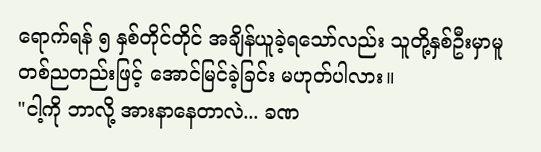ရောက်ရန် ၅ နှစ်တိုင်တိုင် အချိန်ယူခဲ့ရသော်လည်း သူတို့နှစ်ဦးမှာမူ တစ်ညတည်းဖြင့် အောင်မြင်ခဲ့ခြင်း မဟုတ်ပါလား။
"ငါ့ကို ဘာလို့ အားနာနေတာလဲ... ခဏ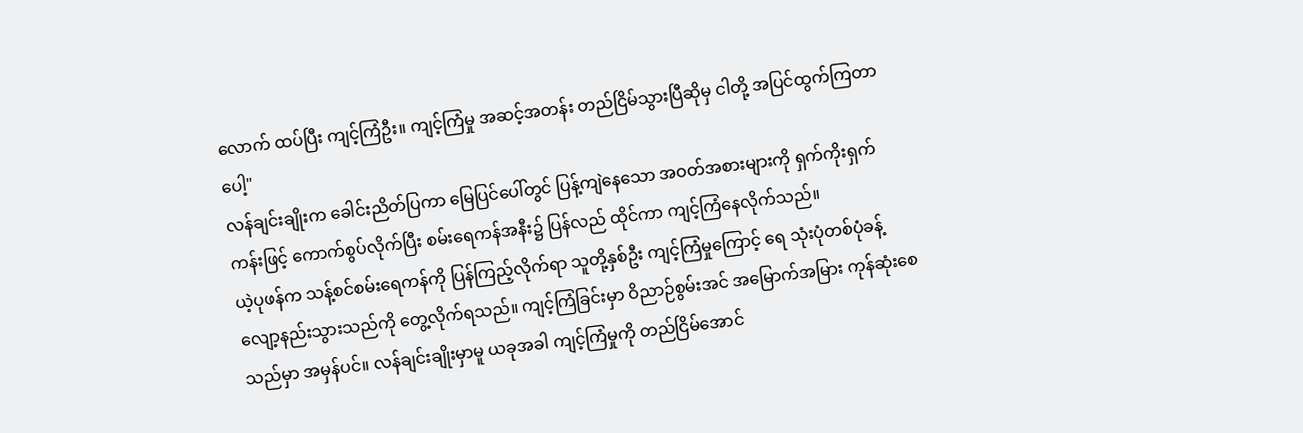လောက် ထပ်ပြီး ကျင့်ကြံဦး။ ကျင့်ကြံမှု အဆင့်အတန်း တည်ငြိမ်သွားပြီဆိုမှ ငါတို့ အပြင်ထွက်ကြတာပေါ့"
လန်ချင်းချိုးက ခေါင်းညိတ်ပြကာ မြေပြင်ပေါ်တွင် ပြန့်ကျဲနေသော အဝတ်အစားများကို ရှက်ကိုးရှက်ကန်းဖြင့် ကောက်စွပ်လိုက်ပြီး စမ်းရေကန်အနီး၌ ပြန်လည် ထိုင်ကာ ကျင့်ကြံနေလိုက်သည်။
ယဲ့ပုဖန်က သန့်စင်စမ်းရေကန်ကို ပြန်ကြည့်လိုက်ရာ သူတို့နှစ်ဦး ကျင့်ကြံမှုကြောင့် ရေ သုံးပုံတစ်ပုံခန့် လျော့နည်းသွားသည်ကို တွေ့လိုက်ရသည်။ ကျင့်ကြံခြင်းမှာ ဝိညာဉ်စွမ်းအင် အမြောက်အမြား ကုန်ဆုံးစေသည်မှာ အမှန်ပင်။ လန်ချင်းချိုးမှာမူ ယခုအခါ ကျင့်ကြံမှုကို တည်ငြိမ်အောင်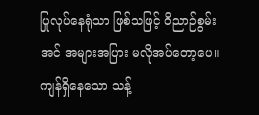ပြုလုပ်နေရုံသာ ဖြစ်သဖြင့် ဝိညာဉ်စွမ်းအင် အများအပြား မလိုအပ်တော့ပေ။
ကျန်ရှိနေသော သန့်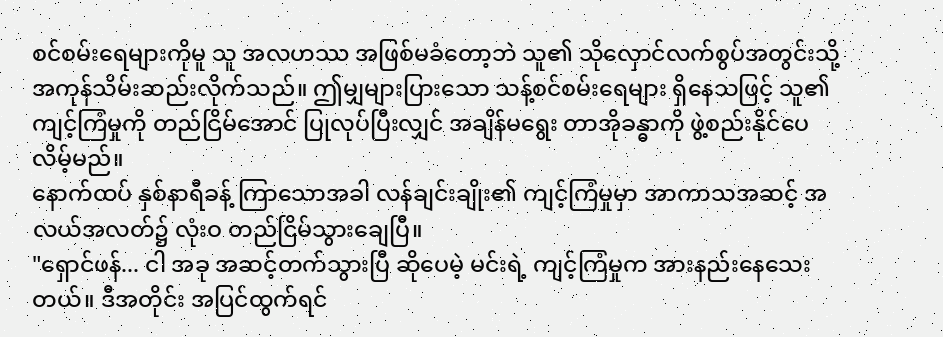စင်စမ်းရေများကိုမူ သူ အလဟဿ အဖြစ်မခံတော့ဘဲ သူ၏ သိုလှောင်လက်စွပ်အတွင်းသို့ အကုန်သိမ်းဆည်းလိုက်သည်။ ဤမျှများပြားသော သန့်စင်စမ်းရေများ ရှိနေသဖြင့် သူ၏ ကျင့်ကြံမှုကို တည်ငြိမ်အောင် ပြုလုပ်ပြီးလျှင် အချိန်မရွေး တာအိုခန္ဓာကို ဖွဲ့စည်းနိုင်ပေလိမ့်မည်။
နောက်ထပ် နှစ်နာရီခန့် ကြာသောအခါ လန်ချင်းချိုး၏ ကျင့်ကြံမှုမှာ အာကာသအဆင့် အလယ်အလတ်၌ လုံးဝ တည်ငြိမ်သွားချေပြီ။
"ရှောင်ဖန်... ငါ အခု အဆင့်တက်သွားပြီ ဆိုပေမဲ့ မင်းရဲ့ ကျင့်ကြံမှုက အားနည်းနေသေးတယ်။ ဒီအတိုင်း အပြင်ထွက်ရင်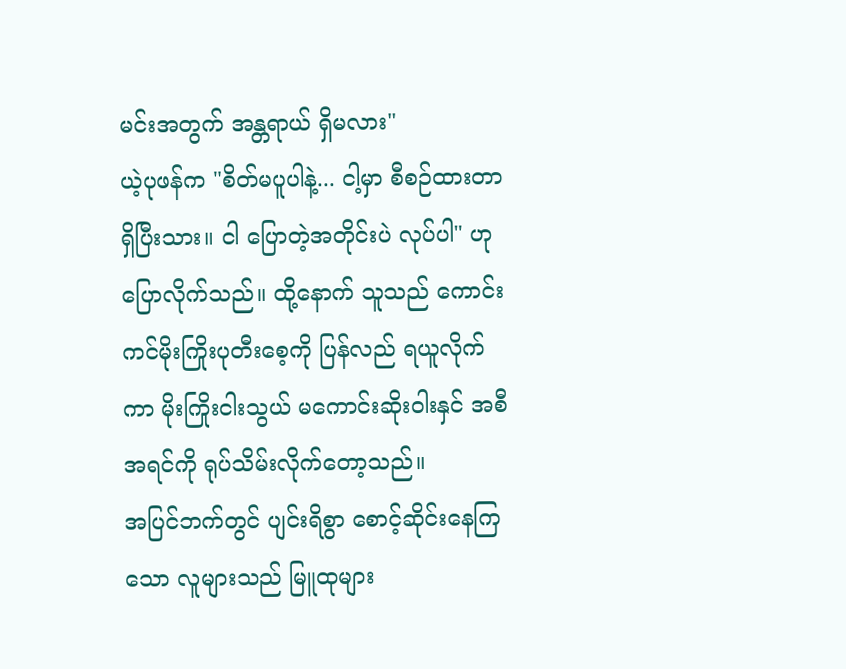မင်းအတွက် အန္တရာယ် ရှိမလား"
ယဲ့ပုဖန်က "စိတ်မပူပါနဲ့... ငါ့မှာ စီစဉ်ထားတာ ရှိပြီးသား။ ငါ ပြောတဲ့အတိုင်းပဲ လုပ်ပါ" ဟု ပြောလိုက်သည်။ ထို့နောက် သူသည် ကောင်းကင်မိုးကြိုးပုတီးစေ့ကို ပြန်လည် ရယူလိုက်ကာ မိုးကြိုးငါးသွယ် မကောင်းဆိုးဝါးနှင် အစီအရင်ကို ရုပ်သိမ်းလိုက်တော့သည်။
အပြင်ဘက်တွင် ပျင်းရိစွာ စောင့်ဆိုင်းနေကြသော လူများသည် မြူထုများ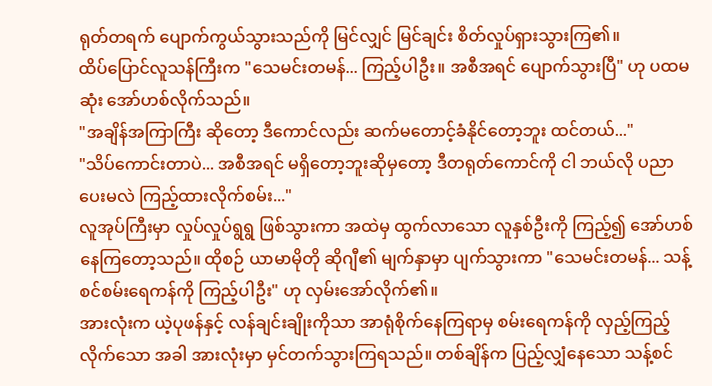ရုတ်တရက် ပျောက်ကွယ်သွားသည်ကို မြင်လျှင် မြင်ချင်း စိတ်လှုပ်ရှားသွားကြ၏။
ထိပ်ပြောင်လူသန်ကြီးက "သေမင်းတမန်... ကြည့်ပါဦး။ အစီအရင် ပျောက်သွားပြီ" ဟု ပထမဆုံး အော်ဟစ်လိုက်သည်။
"အချိန်အကြာကြီး ဆိုတော့ ဒီကောင်လည်း ဆက်မတောင့်ခံနိုင်တော့ဘူး ထင်တယ်..."
"သိပ်ကောင်းတာပဲ... အစီအရင် မရှိတော့ဘူးဆိုမှတော့ ဒီတရုတ်ကောင်ကို ငါ ဘယ်လို ပညာပေးမလဲ ကြည့်ထားလိုက်စမ်း..."
လူအုပ်ကြီးမှာ လှုပ်လှုပ်ရွရွ ဖြစ်သွားကာ အထဲမှ ထွက်လာသော လူနှစ်ဦးကို ကြည့်၍ အော်ဟစ်နေကြတော့သည်။ ထိုစဉ် ယာမာမိုတို ဆိုဂျီ၏ မျက်နှာမှာ ပျက်သွားကာ "သေမင်းတမန်... သန့်စင်စမ်းရေကန်ကို ကြည့်ပါဦး" ဟု လှမ်းအော်လိုက်၏။
အားလုံးက ယဲ့ပုဖန်နှင့် လန်ချင်းချိုးကိုသာ အာရုံစိုက်နေကြရာမှ စမ်းရေကန်ကို လှည့်ကြည့်လိုက်သော အခါ အားလုံးမှာ မှင်တက်သွားကြရသည်။ တစ်ချိန်က ပြည့်လျှံနေသော သန့်စင်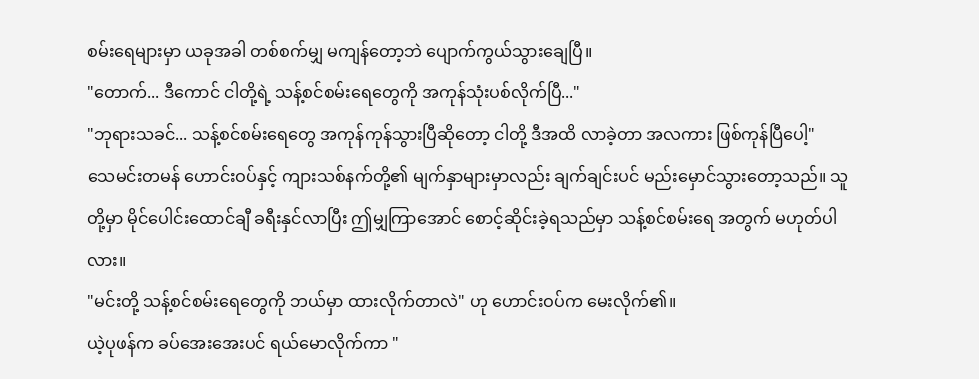စမ်းရေများမှာ ယခုအခါ တစ်စက်မျှ မကျန်တော့ဘဲ ပျောက်ကွယ်သွားချေပြီ။
"တောက်... ဒီကောင် ငါတို့ရဲ့ သန့်စင်စမ်းရေတွေကို အကုန်သုံးပစ်လိုက်ပြီ..."
"ဘုရားသခင်... သန့်စင်စမ်းရေတွေ အကုန်ကုန်သွားပြီဆိုတော့ ငါတို့ ဒီအထိ လာခဲ့တာ အလကား ဖြစ်ကုန်ပြီပေါ့"
သေမင်းတမန် ဟောင်းဝပ်နှင့် ကျားသစ်နက်တို့၏ မျက်နှာများမှာလည်း ချက်ချင်းပင် မည်းမှောင်သွားတော့သည်။ သူတို့မှာ မိုင်ပေါင်းထောင်ချီ ခရီးနှင်လာပြီး ဤမျှကြာအောင် စောင့်ဆိုင်းခဲ့ရသည်မှာ သန့်စင်စမ်းရေ အတွက် မဟုတ်ပါလား။
"မင်းတို့ သန့်စင်စမ်းရေတွေကို ဘယ်မှာ ထားလိုက်တာလဲ" ဟု ဟောင်းဝပ်က မေးလိုက်၏။
ယဲ့ပုဖန်က ခပ်အေးအေးပင် ရယ်မောလိုက်ကာ "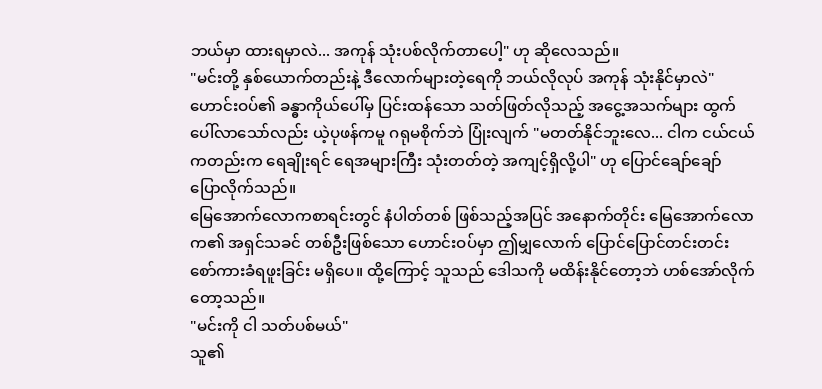ဘယ်မှာ ထားရမှာလဲ... အကုန် သုံးပစ်လိုက်တာပေါ့" ဟု ဆိုလေသည်။
"မင်းတို့ နှစ်ယောက်တည်းနဲ့ ဒီလောက်များတဲ့ရေကို ဘယ်လိုလုပ် အကုန် သုံးနိုင်မှာလဲ"
ဟောင်းဝပ်၏ ခန္ဓာကိုယ်ပေါ်မှ ပြင်းထန်သော သတ်ဖြတ်လိုသည့် အငွေ့အသက်များ ထွက်ပေါ်လာသော်လည်း ယဲ့ပုဖန်ကမူ ဂရုမစိုက်ဘဲ ပြုံးလျက် "မတတ်နိုင်ဘူးလေ... ငါက ငယ်ငယ်ကတည်းက ရေချိုးရင် ရေအများကြီး သုံးတတ်တဲ့ အကျင့်ရှိလို့ပါ" ဟု ပြောင်ချော်ချော် ပြောလိုက်သည်။
မြေအောက်လောကစာရင်းတွင် နံပါတ်တစ် ဖြစ်သည့်အပြင် အနောက်တိုင်း မြေအောက်လောက၏ အရှင်သခင် တစ်ဦးဖြစ်သော ဟောင်းဝပ်မှာ ဤမျှလောက် ပြောင်ပြောင်တင်းတင်း စော်ကားခံရဖူးခြင်း မရှိပေ။ ထို့ကြောင့် သူသည် ဒေါသကို မထိန်းနိုင်တော့ဘဲ ဟစ်အော်လိုက်တော့သည်။
"မင်းကို ငါ သတ်ပစ်မယ်"
သူ၏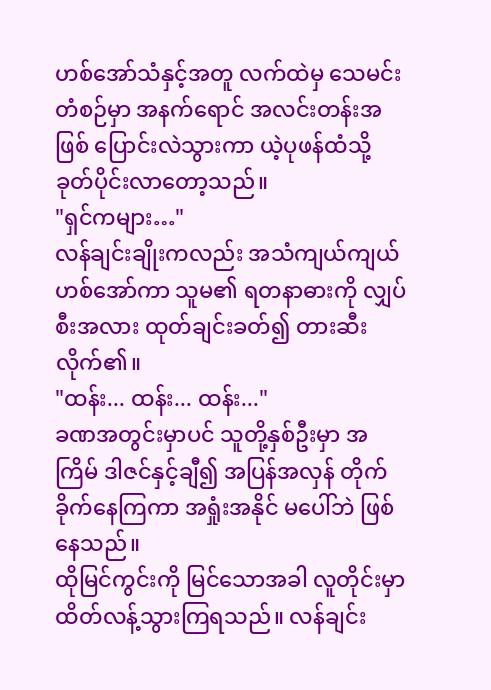ဟစ်အော်သံနှင့်အတူ လက်ထဲမှ သေမင်းတံစဉ်မှာ အနက်ရောင် အလင်းတန်းအဖြစ် ပြောင်းလဲသွားကာ ယဲ့ပုဖန်ထံသို့ ခုတ်ပိုင်းလာတော့သည်။
"ရှင်ကများ…"
လန်ချင်းချိုးကလည်း အသံကျယ်ကျယ် ဟစ်အော်ကာ သူမ၏ ရတနာဓားကို လျှပ်စီးအလား ထုတ်ချင်းခတ်၍ တားဆီးလိုက်၏။
"ထန်း... ထန်း... ထန်း..."
ခဏအတွင်းမှာပင် သူတို့နှစ်ဦးမှာ အကြိမ် ဒါဇင်နှင့်ချီ၍ အပြန်အလှန် တိုက်ခိုက်နေကြကာ အရှုံးအနိုင် မပေါ်ဘဲ ဖြစ်နေသည်။
ထိုမြင်ကွင်းကို မြင်သောအခါ လူတိုင်းမှာ ထိတ်လန့်သွားကြရသည်။ လန်ချင်း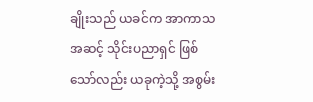ချိုးသည် ယခင်က အာကာသအဆင့် သိုင်းပညာရှင် ဖြစ်သော်လည်း ယခုကဲ့သို့ အစွမ်း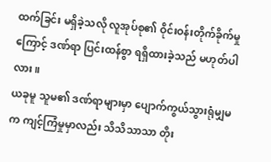ထက်ခြင်း မရှိခဲ့သလို လူအုပ်စု၏ ဝိုင်းဝန်းတိုက်ခိုက်မှုကြောင့် ဒဏ်ရာ ပြင်းထန်စွာ ရရှိထားခဲ့သည် မဟုတ်ပါလား။
ယခုမူ သူမ၏ ဒဏ်ရာများမှာ ပျောက်ကွယ်သွားရုံမျှမက ကျင့်ကြံမှုမှာလည်း သိသိသာသာ တိုး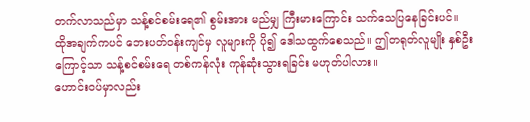တက်လာသည်မှာ သန့်စင်စမ်းရေ၏ စွမ်းအား မည်မျှ ကြီးမားကြောင်း သက်သေပြနေခြင်းပင်။
ထိုအချက်ကပင် ဘေးပတ်ဝန်းကျင်မှ လူများကို ပို၍ ဒေါသထွက်စေသည်။ ဤတရုတ်လူမျိုး နှစ်ဦးကြောင့်သာ သန့်စင်စမ်းရေ တစ်ကန်လုံး ကုန်ဆုံးသွားရခြင်း မဟုတ်ပါလား။
ဟောင်းဝပ်မှာလည်း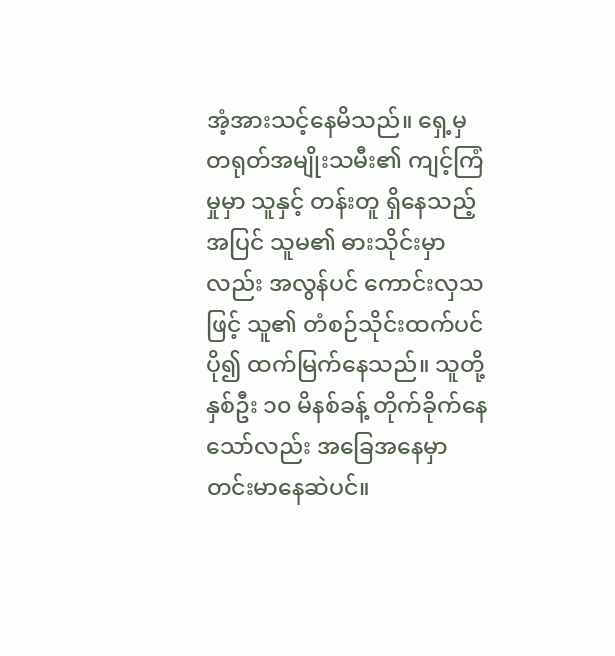အံ့အားသင့်နေမိသည်။ ရှေ့မှ တရုတ်အမျိုးသမီး၏ ကျင့်ကြံမှုမှာ သူနှင့် တန်းတူ ရှိနေသည့်အပြင် သူမ၏ ဓားသိုင်းမှာလည်း အလွန်ပင် ကောင်းလှသဖြင့် သူ၏ တံစဉ်သိုင်းထက်ပင် ပို၍ ထက်မြက်နေသည်။ သူတို့နှစ်ဦး ၁၀ မိနစ်ခန့် တိုက်ခိုက်နေသော်လည်း အခြေအနေမှာ တင်းမာနေဆဲပင်။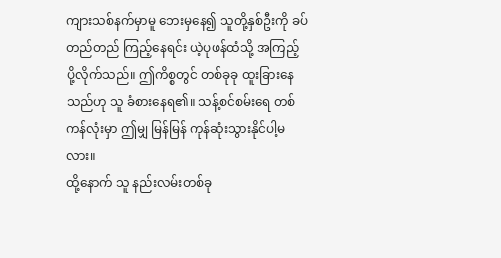ကျားသစ်နက်မှာမူ ဘေးမှနေ၍ သူတို့နှစ်ဦးကို ခပ်တည်တည် ကြည့်နေရင်း ယဲ့ပုဖန်ထံသို့ အကြည့် ပို့လိုက်သည်။ ဤကိစ္စတွင် တစ်ခုခု ထူးခြားနေသည်ဟု သူ ခံစားနေရ၏။ သန့်စင်စမ်းရေ တစ်ကန်လုံးမှာ ဤမျှ မြန်မြန် ကုန်ဆုံးသွားနိုင်ပါ့မလား။
ထို့နောက် သူ နည်းလမ်းတစ်ခု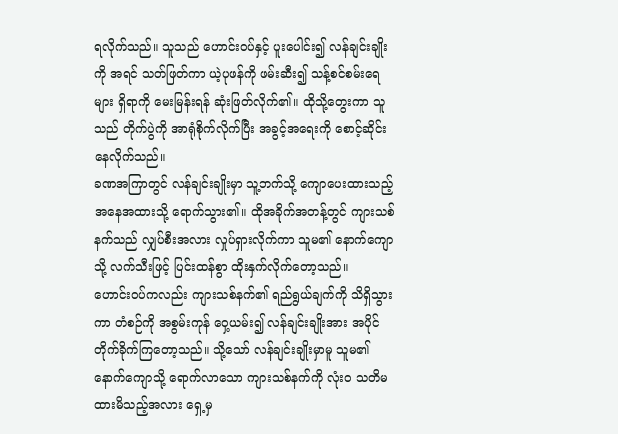ရလိုက်သည်။ သူသည် ဟောင်းဝပ်နှင့် ပူးပေါင်း၍ လန်ချင်းချိုးကို အရင် သတ်ဖြတ်ကာ ယဲ့ပုဖန်ကို ဖမ်းဆီး၍ သန့်စင်စမ်းရေများ ရှိရာကို မေးမြန်းရန် ဆုံးဖြတ်လိုက်၏။ ထိုသို့တွေးကာ သူသည် တိုက်ပွဲကို အာရုံစိုက်လိုက်ပြီး အခွင့်အရေးကို စောင့်ဆိုင်းနေလိုက်သည်။
ခဏအကြာတွင် လန်ချင်းချိုးမှာ သူ့ဘက်သို့ ကျောပေးထားသည့် အနေအထားသို့ ရောက်သွား၏။ ထိုအခိုက်အတန့်တွင် ကျားသစ်နက်သည် လျှပ်စီးအလား လှုပ်ရှားလိုက်ကာ သူမ၏ နောက်ကျောသို့ လက်သီးဖြင့် ပြင်းထန်စွာ ထိုးနှက်လိုက်တော့သည်။
ဟောင်းဝပ်ကလည်း ကျားသစ်နက်၏ ရည်ရွယ်ချက်ကို သိရှိသွားကာ တံစဉ်ကို အစွမ်းကုန် ဝှေ့ယမ်း၍ လန်ချင်းချိုးအား အပိုင် တိုက်ခိုက်ကြတော့သည်။ သို့သော် လန်ချင်းချိုးမှာမူ သူမ၏ နောက်ကျောသို့ ရောက်လာသော ကျားသစ်နက်ကို လုံးဝ သတိမထားမိသည့်အလား ရှေ့မှ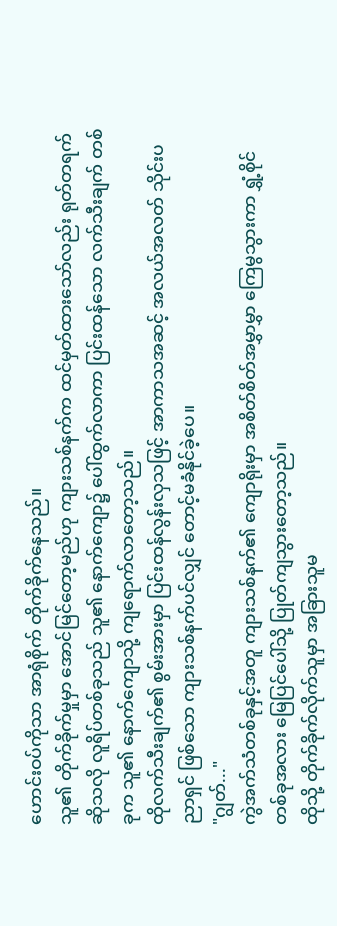ဟောင်းဝပ်ကိုသာ အာရုံစိုက် တိုက်ခိုက်နေသည်။
သူ၏ တိုက်ခိုက်မှုမှာ အောင်မြင်တော့မည်ဟု ကျားသစ်နက်က ထင်မှတ်ထားသော်လည်း ရုတ်တရက် ဆိုသလို လူရိပ်တစ်ခုသည် သူ၏ နောက်ကျော၌ ပေါ်ထွက်လာကာ ပြင်းထန်သော လက်သီးချက် တစ်ခုက သူ၏ နောက်ကျောသို့ ကျရောက်လာတော့သည်။
ထိုလက်သီးချက်၏ စွမ်းအားမှာ ပြင်းထန်လွန်းလှသဖြင့် အာကာသအဆင့် အလယ်အလတ် သိုင်းပညာရှင် ဖြစ်သော ကျားသစ်နက်ပင်လျှင် တောင့်မခံနိုင်ခဲ့ပေ။
"ဂျွတ်..."
ကွဲအက်သံတစ်ခုနှင့်အတူ ကျားသစ်နက်၏ ကျောရိုးမှာ အစိတ်စိတ်အမွှာမွှာ ကြေမွသွားကာ ရွှံ့စိုင်တစ်ခုအလား မြေပြင်ပေါ်သို့ ပြုတ်ကျသွားတော့သည်။
ထိုသို့ တိုက်ခိုက်လိုက်သူမှာ အခြားသူမ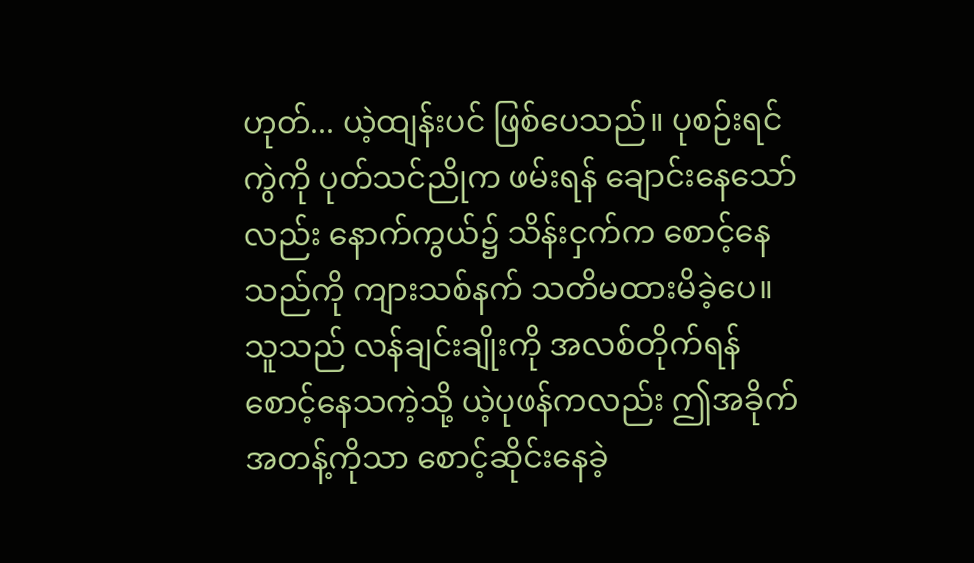ဟုတ်... ယဲ့ထျန်းပင် ဖြစ်ပေသည်။ ပုစဉ်းရင်ကွဲကို ပုတ်သင်ညိုက ဖမ်းရန် ချောင်းနေသော်လည်း နောက်ကွယ်၌ သိန်းငှက်က စောင့်နေသည်ကို ကျားသစ်နက် သတိမထားမိခဲ့ပေ။
သူသည် လန်ချင်းချိုးကို အလစ်တိုက်ရန် စောင့်နေသကဲ့သို့ ယဲ့ပုဖန်ကလည်း ဤအခိုက်အတန့်ကိုသာ စောင့်ဆိုင်းနေခဲ့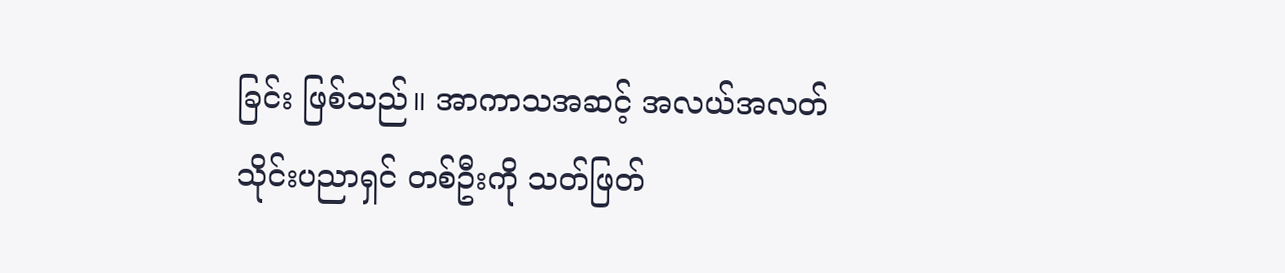ခြင်း ဖြစ်သည်။ အာကာသအဆင့် အလယ်အလတ် သိုင်းပညာရှင် တစ်ဦးကို သတ်ဖြတ်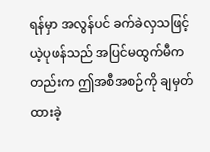ရန်မှာ အလွန်ပင် ခက်ခဲလှသဖြင့် ယဲ့ပုဖန်သည် အပြင်မထွက်မီကတည်းက ဤအစီအစဉ်ကို ချမှတ်ထားခဲ့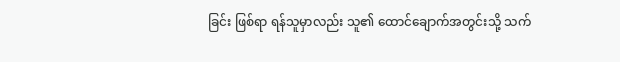ခြင်း ဖြစ်ရာ ရန်သူမှာလည်း သူ၏ ထောင်ချောက်အတွင်းသို့ သက်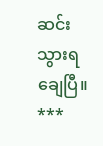ဆင်းသွားရချေပြီ။
***